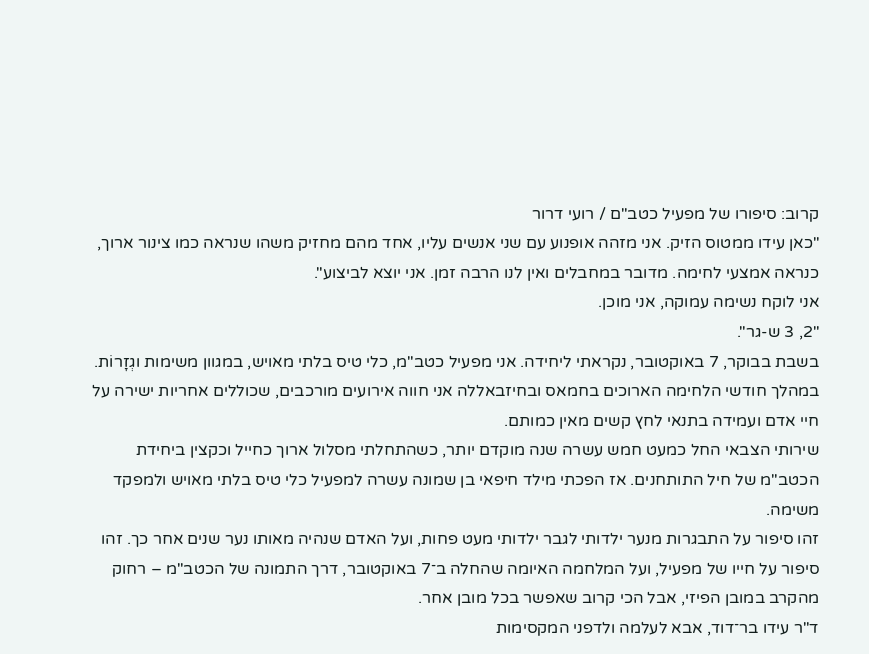קרוב: סיפורו של מפעיל כטב"ם / רועי דרור
"כאן עידו ממטוס הזיק. אני מזהה אופנוע עם שני אנשים עליו, אחד מהם מחזיק משהו שנראה כמו צינור ארוך, כנראה אמצעי לחימה. מדובר במחבלים ואין לנו הרבה זמן. אני יוצא לביצוע".
אני לוקח נשימה עמוקה, אני מוכן.
"2, 3 ש-גר".
בשבת בבוקר, 7 באוקטובר, נקראתי ליחידה. אני מפעיל כטב"מ, כלי טיס בלתי מאויש, במגוון משימות וגְזָרוֹת. במהלך חודשי הלחימה הארוכים בחמאס ובחיזבאללה אני חווה אירועים מורכבים, שכוללים אחריות ישירה על חיי אדם ועמידה בתנאי לחץ קשים מאין כמותם.
שירותי הצבאי החל כמעט חמש עשרה שנה מוקדם יותר, כשהתחלתי מסלול ארוך כחייל וכקצין ביחידת הכטב"מ של חיל התותחנים. אז הפכתי מילד חיפאי בן שמונה עשרה למפעיל כלי טיס בלתי מאויש ולמפקד משימה.
זהו סיפור על התבגרות מנער ילדותי לגבר ילדותי מעט פחות, ועל האדם שנהיה מאותו נער שנים אחר כך. זהו סיפור על חייו של מפעיל, ועל המלחמה האיומה שהחלה ב־7 באוקטובר, דרך התמונה של הכטב"מ – רחוק מהקרב במובן הפיזי, אבל הכי קרוב שאפשר בכל מובן אחר.
ד"ר עידו בר־דוד, אבא לעלמה ולדפני המקסימות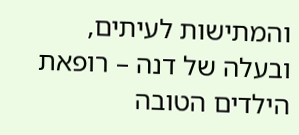והמתישות לעיתים, ובעלה של דנה – רופאת הילדים הטובה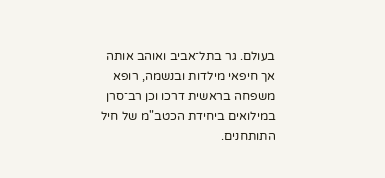בעולם. גר בתל־אביב ואוהב אותה אך חיפאי מילדות ובנשמה, רופא משפחה בראשית דרכו וכן רב־סרן במילואים ביחידת הכטב"מ של חיל התותחנים.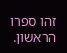זהו ספרו הראשון.